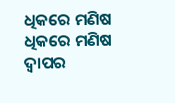ଧିକରେ ମଣିଷ
ଧିକରେ ମଣିଷ
ଦ୍ବାପର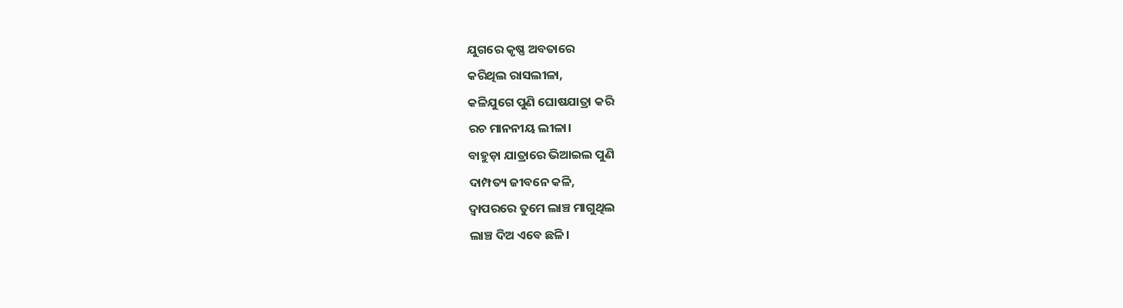ଯୁଗରେ କୃଷ୍ଣ ଅବତାରେ
କରିଥିଲ ରାସଲୀଳା,
କଳିଯୁଗେ ପୁଣି ଘୋଷଯାତ୍ରା କରି
ରଚ ମାନନୀୟ ଲୀଳା।
ବାହୁଡ଼ା ଯାତ୍ରାରେ ଭିଆଇଲ ପୁଣି
ଦାମ୍ପତ୍ୟ ଜୀବନେ କଳି,
ଦ୍ବାପରରେ ତୁମେ ଲାଞ୍ଚ ମାଗୁଥିଲ
ଲାଞ୍ଚ ଦିଅ ଏବେ ଛଳି।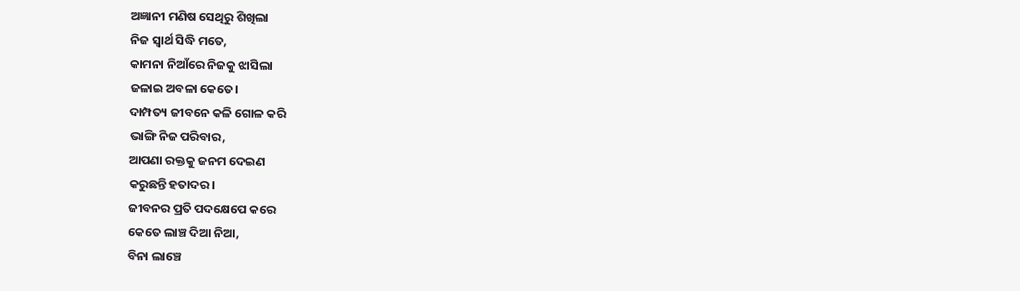ଅଜ୍ଞାନୀ ମଣିଷ ସେଥିରୁ ଶିଖିଲା
ନିଜ ସ୍ବାର୍ଥ ସିଦ୍ଧି ମତେ,
କାମନା ନିଆଁରେ ନିଜକୁ ଝାସିଲା
ଜଳାଇ ଅବଳା କେତେ।
ଦାମ୍ପତ୍ୟ ଜୀବନେ କଳି ଗୋଳ କରି
ଭାଙ୍ଗି ନିଜ ପରିବାର,
ଆପଣା ରକ୍ତକୁ ଜନମ ଦେଇଣ
କରୁଛନ୍ତି ହତାଦର।
ଜୀବନର ପ୍ରତି ପଦକ୍ଷେପେ କରେ
କେତେ ଲାଞ୍ଚ ଦିଆ ନିଆ,
ବିନା ଲାଞ୍ଚେ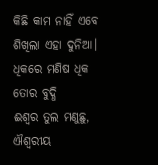କିଛି କାମ ନାହିଁ ଏବେ
ଶିଖିଲା ଏହା ଦୁନିଆ।
ଧିକରେ ମଣିଷ ଧିକ ତୋର ବୁଦ୍ଧି
ଈଶ୍ବର ତୁଲ ମଣୁଛୁ,
ଐଶ୍ବରୀୟ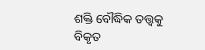ଶକ୍ତି ବୌଦ୍ଧିକ ତତ୍ତ୍ବକୁ
ବିକୃତ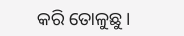କରି ତୋଳୁଛୁ।